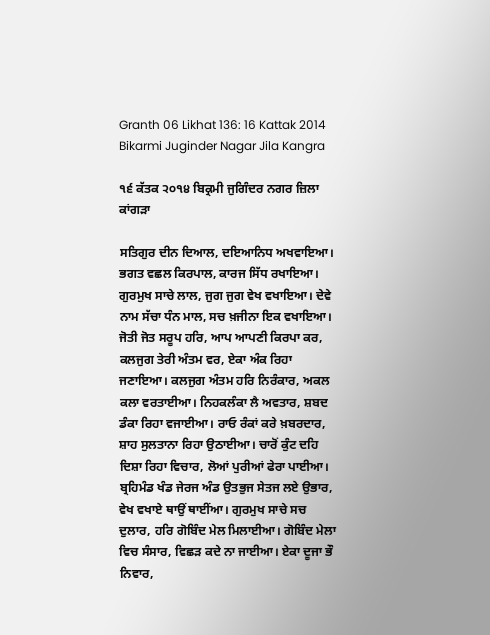Granth 06 Likhat 136: 16 Kattak 2014 Bikarmi Juginder Nagar Jila Kangra

੧੬ ਕੱਤਕ ੨੦੧੪ ਬਿਕ੍ਰਮੀ ਜੁਗਿੰਦਰ ਨਗਰ ਜ਼ਿਲਾ ਕਾਂਗੜਾ

ਸਤਿਗੁਰ ਦੀਨ ਦਿਆਲ, ਦਇਆਨਿਧ ਅਖਵਾਇਆ। ਭਗਤ ਵਛਲ ਕਿਰਪਾਲ, ਕਾਰਜ ਸਿੱਧ ਰਖਾਇਆ। ਗੁਰਮੁਖ ਸਾਚੇ ਲਾਲ, ਜੁਗ ਜੁਗ ਵੇਖ ਵਖਾਇਆ। ਦੇਵੇ ਨਾਮ ਸੱਚਾ ਧੰਨ ਮਾਲ, ਸਚ ਖ਼ਜੀਨਾ ਇਕ ਵਖਾਇਆ। ਜੋਤੀ ਜੋਤ ਸਰੂਪ ਹਰਿ, ਆਪ ਆਪਣੀ ਕਿਰਪਾ ਕਰ, ਕਲਜੁਗ ਤੇਰੀ ਅੰਤਮ ਵਰ, ਏਕਾ ਅੰਕ ਰਿਹਾ ਜਣਾਇਆ। ਕਲਜੁਗ ਅੰਤਮ ਹਰਿ ਨਿਰੰਕਾਰ, ਅਕਲ ਕਲਾ ਵਰਤਾਈਆ। ਨਿਹਕਲੰਕਾ ਲੈ ਅਵਤਾਰ, ਸ਼ਬਦ ਡੰਕਾ ਰਿਹਾ ਵਜਾਈਆ। ਰਾਓ ਰੰਕਾਂ ਕਰੇ ਖ਼ਬਰਦਾਰ, ਸ਼ਾਹ ਸੁਲਤਾਨਾ ਰਿਹਾ ਉਠਾਈਆ। ਚਾਰੋਂ ਕੁੰਟ ਦਹਿ ਦਿਸ਼ਾ ਰਿਹਾ ਵਿਚਾਰ, ਲੋਆਂ ਪੁਰੀਆਂ ਫੇਰਾ ਪਾਈਆ। ਬ੍ਰਹਿਮੰਡ ਖੰਡ ਜੇਰਜ ਅੰਡ ਉਤਭੁਜ ਸੇਤਜ ਲਏ ਉਭਾਰ, ਵੇਖ ਵਖਾਏ ਥਾਉਂ ਥਾਈਂਆ। ਗੁਰਮੁਖ ਸਾਚੇ ਸਚ ਦੁਲਾਰ, ਹਰਿ ਗੋਬਿੰਦ ਮੇਲ ਮਿਲਾਈਆ। ਗੋਬਿੰਦ ਮੇਲਾ ਵਿਚ ਸੰਸਾਰ, ਵਿਛੜ ਕਦੇ ਨਾ ਜਾਈਆ। ਏਕਾ ਦੂਜਾ ਭੌ ਨਿਵਾਰ,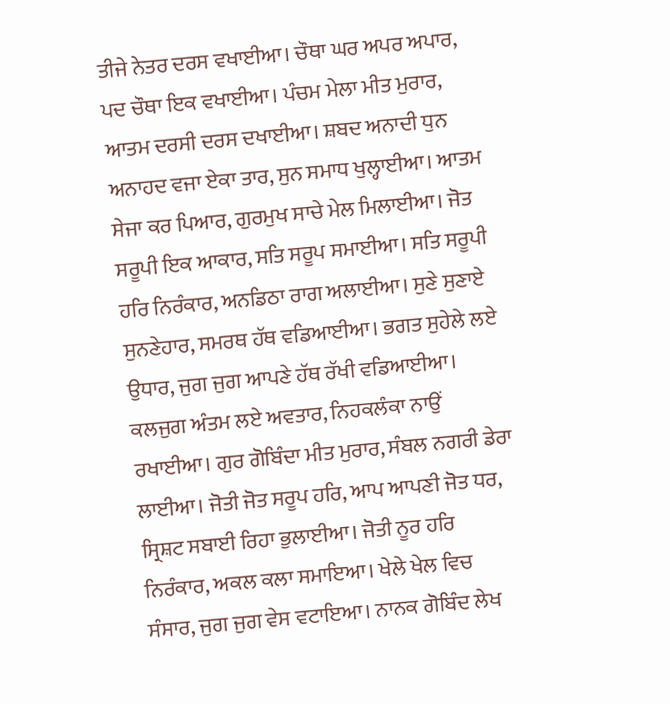ਤੀਜੇ ਨੇਤਰ ਦਰਸ ਵਖਾਈਆ। ਚੌਥਾ ਘਰ ਅਪਰ ਅਪਾਰ, ਪਦ ਚੌਥਾ ਇਕ ਵਖਾਈਆ। ਪੰਚਮ ਮੇਲਾ ਮੀਤ ਮੁਰਾਰ, ਆਤਮ ਦਰਸੀ ਦਰਸ ਦਖਾਈਆ। ਸ਼ਬਦ ਅਨਾਦੀ ਧੁਨ ਅਨਾਹਦ ਵਜਾ ਏਕਾ ਤਾਰ, ਸੁਨ ਸਮਾਧ ਖੁਲ੍ਹਾਈਆ। ਆਤਮ ਸੇਜਾ ਕਰ ਪਿਆਰ, ਗੁਰਮੁਖ ਸਾਚੇ ਮੇਲ ਮਿਲਾਈਆ। ਜੋਤ ਸਰੂਪੀ ਇਕ ਆਕਾਰ, ਸਤਿ ਸਰੂਪ ਸਮਾਈਆ। ਸਤਿ ਸਰੂਪੀ ਹਰਿ ਨਿਰੰਕਾਰ, ਅਨਡਿਠਾ ਰਾਗ ਅਲਾਈਆ। ਸੁਣੇ ਸੁਣਾਏ ਸੁਨਣੇਹਾਰ, ਸਮਰਥ ਹੱਥ ਵਡਿਆਈਆ। ਭਗਤ ਸੁਹੇਲੇ ਲਏ ਉਧਾਰ, ਜੁਗ ਜੁਗ ਆਪਣੇ ਹੱਥ ਰੱਖੀ ਵਡਿਆਈਆ। ਕਲਜੁਗ ਅੰਤਮ ਲਏ ਅਵਤਾਰ, ਨਿਹਕਲੰਕਾ ਨਾਉਂ ਰਖਾਈਆ। ਗੁਰ ਗੋਬਿੰਦਾ ਮੀਤ ਮੁਰਾਰ, ਸੰਬਲ ਨਗਰੀ ਡੇਰਾ ਲਾਈਆ। ਜੋਤੀ ਜੋਤ ਸਰੂਪ ਹਰਿ, ਆਪ ਆਪਣੀ ਜੋਤ ਧਰ, ਸ੍ਰਿਸ਼ਟ ਸਬਾਈ ਰਿਹਾ ਭੁਲਾਈਆ। ਜੋਤੀ ਨੂਰ ਹਰਿ ਨਿਰੰਕਾਰ, ਅਕਲ ਕਲਾ ਸਮਾਇਆ। ਖੇਲੇ ਖੇਲ ਵਿਚ ਸੰਸਾਰ, ਜੁਗ ਜੁਗ ਵੇਸ ਵਟਾਇਆ। ਨਾਨਕ ਗੋਬਿੰਦ ਲੇਖ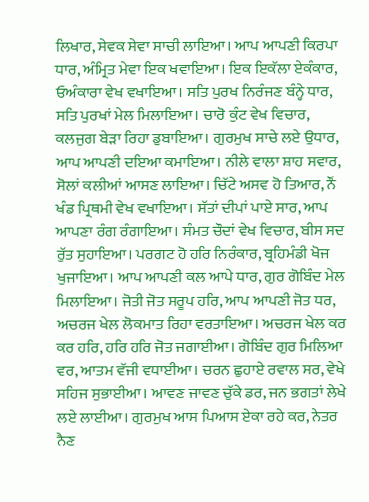ਲਿਖਾਰ, ਸੇਵਕ ਸੇਵਾ ਸਾਚੀ ਲਾਇਆ। ਆਪ ਆਪਣੀ ਕਿਰਪਾ ਧਾਰ, ਅੰਮ੍ਰਿਤ ਮੇਵਾ ਇਕ ਖਵਾਇਆ। ਇਕ ਇਕੱਲਾ ਏਕੰਕਾਰ, ਓਅੰਕਾਰਾ ਵੇਖ ਵਖਾਇਆ। ਸਤਿ ਪੁਰਖ ਨਿਰੰਜਣ ਬੰਨ੍ਹੇ ਧਾਰ, ਸਤਿ ਪੁਰਖਾਂ ਮੇਲ ਮਿਲਾਇਆ। ਚਾਰੋ ਕੁੰਟ ਵੇਖ ਵਿਚਾਰ, ਕਲਜੁਗ ਬੇੜਾ ਰਿਹਾ ਡੁਬਾਇਆ। ਗੁਰਮੁਖ ਸਾਚੇ ਲਏ ਉਧਾਰ, ਆਪ ਆਪਣੀ ਦਇਆ ਕਮਾਇਆ। ਨੀਲੇ ਵਾਲਾ ਸ਼ਾਹ ਸਵਾਰ, ਸੋਲਾਂ ਕਲੀਆਂ ਆਸਣ ਲਾਇਆ। ਚਿੱਟੇ ਅਸਵ ਹੋ ਤਿਆਰ, ਨੌਂ ਖੰਡ ਪ੍ਰਿਥਮੀ ਵੇਖ ਵਖਾਇਆ। ਸੱਤਾਂ ਦੀਪਾਂ ਪਾਏ ਸਾਰ, ਆਪ ਆਪਣਾ ਰੰਗ ਰੰਗਾਇਆ। ਸੰਮਤ ਚੌਦਾਂ ਵੇਖ ਵਿਚਾਰ, ਬੀਸ ਸਦ ਰੁੱਤ ਸੁਹਾਇਆ। ਪਰਗਟ ਹੋ ਹਰਿ ਨਿਰੰਕਾਰ, ਬ੍ਰਹਿਮੰਡੀ ਖੋਜ ਖੁਜਾਇਆ। ਆਪ ਆਪਣੀ ਕਲ ਆਪੇ ਧਾਰ, ਗੁਰ ਗੋਬਿੰਦ ਮੇਲ ਮਿਲਾਇਆ। ਜੋਤੀ ਜੋਤ ਸਰੂਪ ਹਰਿ, ਆਪ ਆਪਣੀ ਜੋਤ ਧਰ, ਅਚਰਜ ਖੇਲ ਲੋਕਮਾਤ ਰਿਹਾ ਵਰਤਾਇਆ। ਅਚਰਜ ਖੇਲ ਕਰ ਕਰ ਹਰਿ, ਹਰਿ ਹਰਿ ਜੋਤ ਜਗਾਈਆ। ਗੋਬਿੰਦ ਗੁਰ ਮਿਲਿਆ ਵਰ, ਆਤਮ ਵੱਜੀ ਵਧਾਈਆ। ਚਰਨ ਛੁਹਾਏ ਰਵਾਲ ਸਰ, ਵੇਖੇ ਸਹਿਜ ਸੁਭਾਈਆ। ਆਵਣ ਜਾਵਣ ਚੁੱਕੇ ਡਰ, ਜਨ ਭਗਤਾਂ ਲੇਖੇ ਲਏ ਲਾਈਆ। ਗੁਰਮੁਖ ਆਸ ਪਿਆਸ ਏਕਾ ਰਹੇ ਕਰ, ਨੇਤਰ ਨੈਣ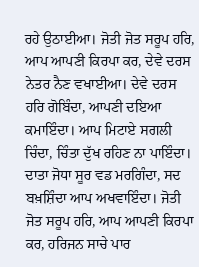ਰਹੇ ਉਠਾਈਆ। ਜੋਤੀ ਜੋਤ ਸਰੂਪ ਹਰਿ, ਆਪ ਆਪਣੀ ਕਿਰਪਾ ਕਰ, ਦੇਵੇ ਦਰਸ ਨੇਤਰ ਨੈਣ ਵਖਾਈਆ। ਦੇਵੇ ਦਰਸ ਹਰਿ ਗੋਬਿੰਦਾ, ਆਪਣੀ ਦਇਆ ਕਮਾਇੰਦਾ। ਆਪ ਮਿਟਾਏ ਸਗਲੀ ਚਿੰਦਾ, ਚਿੰਤਾ ਦੁੱਖ ਰਹਿਣ ਨਾ ਪਾਇੰਦਾ। ਦਾਤਾ ਜੋਧਾ ਸੂਰ ਵਡ ਮਰਗਿੰਦਾ, ਸਦ ਬਖ਼ਸ਼ਿੰਦਾ ਆਪ ਅਖਵਾਇੰਦਾ। ਜੋਤੀ ਜੋਤ ਸਰੂਪ ਹਰਿ, ਆਪ ਆਪਣੀ ਕਿਰਪਾ ਕਰ, ਹਰਿਜਨ ਸਾਚੇ ਪਾਰ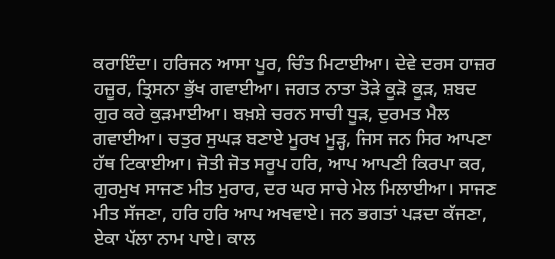ਕਰਾਇੰਦਾ। ਹਰਿਜਨ ਆਸਾ ਪੂਰ, ਚਿੰਤ ਮਿਟਾਈਆ। ਦੇਵੇ ਦਰਸ ਹਾਜ਼ਰ ਹਜ਼ੂਰ, ਤ੍ਰਿਸਨਾ ਭੁੱਖ ਗਵਾਈਆ। ਜਗਤ ਨਾਤਾ ਤੋੜੇ ਕੂੜੋ ਕੂੜ, ਸ਼ਬਦ ਗੁਰ ਕਰੇ ਕੁੜਮਾਈਆ। ਬਖ਼ਸ਼ੇ ਚਰਨ ਸਾਚੀ ਧੂੜ, ਦੁਰਮਤ ਮੈਲ ਗਵਾਈਆ। ਚਤੁਰ ਸੁਘੜ ਬਣਾਏ ਮੂਰਖ ਮੂੜ੍ਹ, ਜਿਸ ਜਨ ਸਿਰ ਆਪਣਾ ਹੱਥ ਟਿਕਾਈਆ। ਜੋਤੀ ਜੋਤ ਸਰੂਪ ਹਰਿ, ਆਪ ਆਪਣੀ ਕਿਰਪਾ ਕਰ, ਗੁਰਮੁਖ ਸਾਜਣ ਮੀਤ ਮੁਰਾਰ, ਦਰ ਘਰ ਸਾਚੇ ਮੇਲ ਮਿਲਾਈਆ। ਸਾਜਣ ਮੀਤ ਸੱਜਣਾ, ਹਰਿ ਹਰਿ ਆਪ ਅਖਵਾਏ। ਜਨ ਭਗਤਾਂ ਪੜਦਾ ਕੱਜਣਾ, ਏਕਾ ਪੱਲਾ ਨਾਮ ਪਾਏ। ਕਾਲ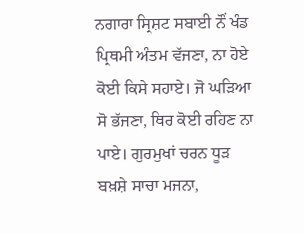ਨਗਾਰਾ ਸ੍ਰਿਸ਼ਟ ਸਬਾਈ ਨੌਂ ਖੰਡ ਪ੍ਰਿਥਮੀ ਅੰਤਮ ਵੱਜਣਾ, ਨਾ ਹੋਏ ਕੋਈ ਕਿਸੇ ਸਹਾਏ। ਜੋ ਘੜਿਆ ਸੋ ਭੱਜਣਾ, ਥਿਰ ਕੋਈ ਰਹਿਣ ਨਾ ਪਾਏ। ਗੁਰਮੁਖਾਂ ਚਰਨ ਧੂੜ ਬਖ਼ਸ਼ੇ ਸਾਚਾ ਮਜਨਾ,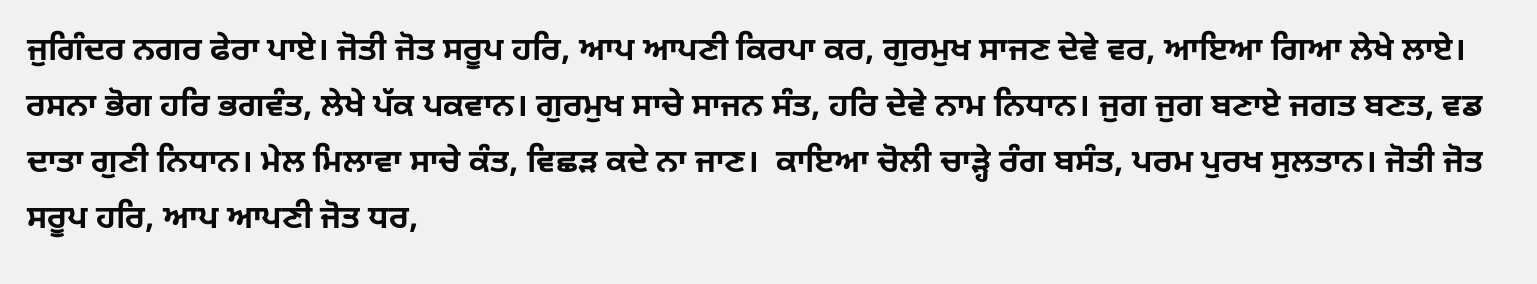ਜੁਗਿੰਦਰ ਨਗਰ ਫੇਰਾ ਪਾਏ। ਜੋਤੀ ਜੋਤ ਸਰੂਪ ਹਰਿ, ਆਪ ਆਪਣੀ ਕਿਰਪਾ ਕਰ, ਗੁਰਮੁਖ ਸਾਜਣ ਦੇਵੇ ਵਰ, ਆਇਆ ਗਿਆ ਲੇਖੇ ਲਾਏ। ਰਸਨਾ ਭੋਗ ਹਰਿ ਭਗਵੰਤ, ਲੇਖੇ ਪੱਕ ਪਕਵਾਨ। ਗੁਰਮੁਖ ਸਾਚੇ ਸਾਜਨ ਸੰਤ, ਹਰਿ ਦੇਵੇ ਨਾਮ ਨਿਧਾਨ। ਜੁਗ ਜੁਗ ਬਣਾਏ ਜਗਤ ਬਣਤ, ਵਡ ਦਾਤਾ ਗੁਣੀ ਨਿਧਾਨ। ਮੇਲ ਮਿਲਾਵਾ ਸਾਚੇ ਕੰਤ, ਵਿਛੜ ਕਦੇ ਨਾ ਜਾਣ।  ਕਾਇਆ ਚੋਲੀ ਚਾੜ੍ਹੇ ਰੰਗ ਬਸੰਤ, ਪਰਮ ਪੁਰਖ ਸੁਲਤਾਨ। ਜੋਤੀ ਜੋਤ ਸਰੂਪ ਹਰਿ, ਆਪ ਆਪਣੀ ਜੋਤ ਧਰ,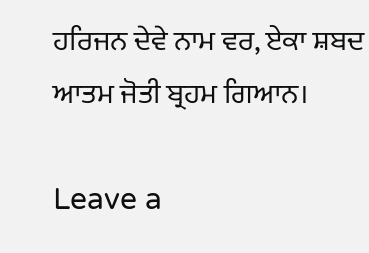ਹਰਿਜਨ ਦੇਵੇ ਨਾਮ ਵਰ, ਏਕਾ ਸ਼ਬਦ ਆਤਮ ਜੋਤੀ ਬ੍ਰਹਮ ਗਿਆਨ।

Leave a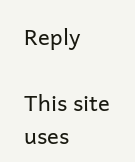Reply

This site uses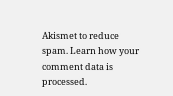Akismet to reduce spam. Learn how your comment data is processed.